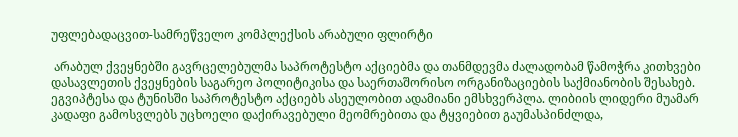უფლებადაცვით-სამრეწველო კომპლექსის არაბული ფლირტი

 არაბულ ქვეყნებში გავრცელებულმა საპროტესტო აქციებმა და თანმდევმა ძალადობამ წამოჭრა კითხვები დასავლეთის ქვეყნების საგარეო პოლიტიკისა და საერთაშორისო ორგანიზაციების საქმიანობის შესახებ. ეგვიპტესა და ტუნისში საპროტესტო აქციებს ასეულობით ადამიანი ემსხვერპლა. ლიბიის ლიდერი მუამარ კადაფი გამოსვლებს უცხოელი დაქირავებული მეომრებითა და ტყვიებით გაუმასპინძლდა,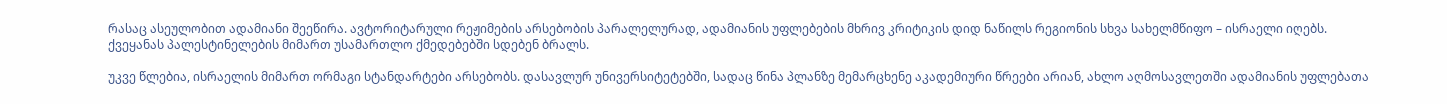რასაც ასეულობით ადამიანი შეეწირა. ავტორიტარული რეჟიმების არსებობის პარალელურად, ადამიანის უფლებების მხრივ კრიტიკის დიდ ნაწილს რეგიონის სხვა სახელმწიფო – ისრაელი იღებს. ქვეყანას პალესტინელების მიმართ უსამართლო ქმედებებში სდებენ ბრალს.

უკვე წლებია, ისრაელის მიმართ ორმაგი სტანდარტები არსებობს. დასავლურ უნივერსიტეტებში, სადაც წინა პლანზე მემარცხენე აკადემიური წრეები არიან, ახლო აღმოსავლეთში ადამიანის უფლებათა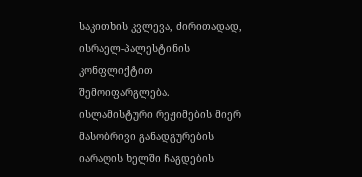საკითხის კვლევა, ძირითადად, ისრაელ-პალესტინის კონფლიქტით შემოიფარგლება. ისლამისტური რეჟიმების მიერ მასობრივი განადგურების იარაღის ხელში ჩაგდების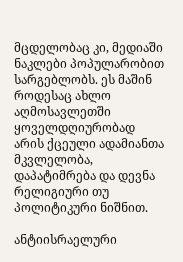მცდელობაც კი, მედიაში ნაკლები პოპულარობით სარგებლობს. ეს მაშინ როდესაც ახლო აღმოსავლეთში ყოველდღიურობად არის ქცეული ადამიანთა მკვლელობა, დაპატიმრება და დევნა რელიგიური თუ პოლიტიკური ნიშნით.

ანტიისრაელური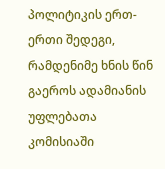პოლიტიკის ერთ-ერთი შედეგი, რამდენიმე ხნის წინ გაეროს ადამიანის უფლებათა კომისიაში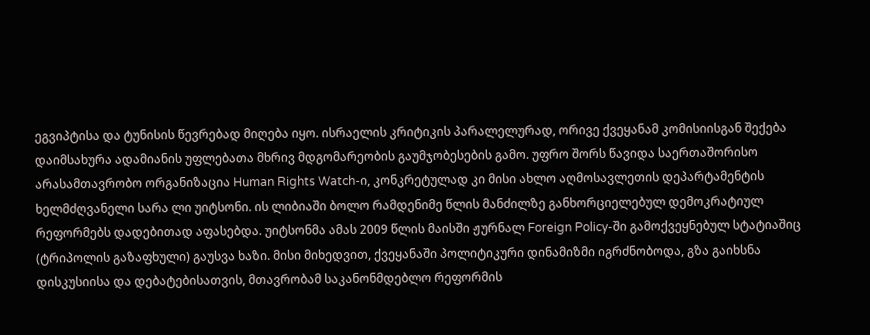ეგვიპტისა და ტუნისის წევრებად მიღება იყო. ისრაელის კრიტიკის პარალელურად, ორივე ქვეყანამ კომისიისგან შექება დაიმსახურა ადამიანის უფლებათა მხრივ მდგომარეობის გაუმჯობესების გამო. უფრო შორს წავიდა საერთაშორისო არასამთავრობო ორგანიზაცია Human Rights Watch-ი, კონკრეტულად კი მისი ახლო აღმოსავლეთის დეპარტამენტის ხელმძღვანელი სარა ლი უიტსონი. ის ლიბიაში ბოლო რამდენიმე წლის მანძილზე განხორციელებულ დემოკრატიულ რეფორმებს დადებითად აფასებდა. უიტსონმა ამას 2009 წლის მაისში ჟურნალ Foreign Policy-ში გამოქვეყნებულ სტატიაშიც (ტრიპოლის გაზაფხული) გაუსვა ხაზი. მისი მიხედვით, ქვეყანაში პოლიტიკური დინამიზმი იგრძნობოდა, გზა გაიხსნა დისკუსიისა და დებატებისათვის, მთავრობამ საკანონმდებლო რეფორმის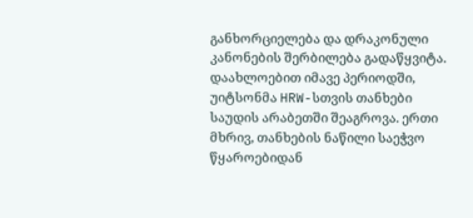განხორციელება და დრაკონული კანონების შერბილება გადაწყვიტა. დაახლოებით იმავე პერიოდში, უიტსონმა HRW-სთვის თანხები საუდის არაბეთში შეაგროვა. ერთი მხრივ, თანხების ნაწილი საეჭვო წყაროებიდან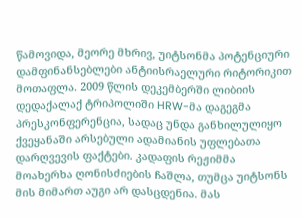წამოვიდა, მეორე მხრივ, უიტსონმა პოტენციური დამფინანსებლები ანტიისრაელური რიტორიკით მოთაფლა. 2009 წლის დეკემბერში ლიბიის დედაქალაქ ტრიპოლიში HRW-მა დაგეგმა პრესკონფერენცია, სადაც უნდა განხილულიყო ქვეყანაში არსებული ადამიანის უფლებათა დარღვევის ფაქტები. კადაფის რეჟიმმა მოახერხა ღონისძიების ჩაშლა, თუმცა უიტსონს მის მიმართ აუგი არ დასცდენია. მას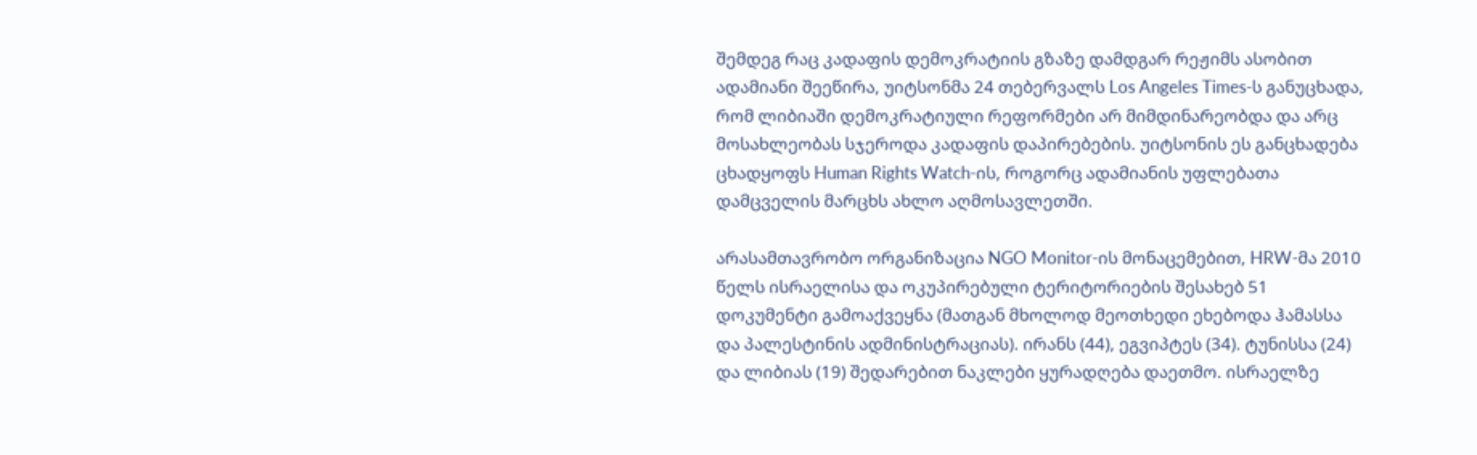შემდეგ რაც კადაფის დემოკრატიის გზაზე დამდგარ რეჟიმს ასობით ადამიანი შეეწირა, უიტსონმა 24 თებერვალს Los Angeles Times-ს განუცხადა, რომ ლიბიაში დემოკრატიული რეფორმები არ მიმდინარეობდა და არც მოსახლეობას სჯეროდა კადაფის დაპირებების. უიტსონის ეს განცხადება ცხადყოფს Human Rights Watch-ის, როგორც ადამიანის უფლებათა დამცველის მარცხს ახლო აღმოსავლეთში.

არასამთავრობო ორგანიზაცია NGO Monitor-ის მონაცემებით, HRW-მა 2010 წელს ისრაელისა და ოკუპირებული ტერიტორიების შესახებ 51 დოკუმენტი გამოაქვეყნა (მათგან მხოლოდ მეოთხედი ეხებოდა ჰამასსა და პალესტინის ადმინისტრაციას). ირანს (44), ეგვიპტეს (34). ტუნისსა (24) და ლიბიას (19) შედარებით ნაკლები ყურადღება დაეთმო. ისრაელზე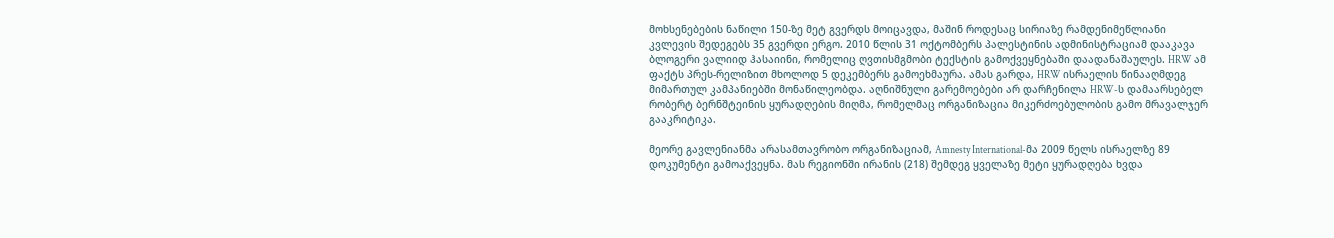მოხსენებების ნაწილი 150-ზე მეტ გვერდს მოიცავდა, მაშინ როდესაც სირიაზე რამდენიმეწლიანი კვლევის შედეგებს 35 გვერდი ერგო. 2010 წლის 31 ოქტომბერს პალესტინის ადმინისტრაციამ დააკავა ბლოგერი ვალიიდ ჰასაიინი, რომელიც ღვთისმგმობი ტექსტის გამოქვეყნებაში დაადანაშაულეს. HRW ამ ფაქტს პრეს-რელიზით მხოლოდ 5 დეკემბერს გამოეხმაურა. ამას გარდა, HRW ისრაელის წინააღმდეგ მიმართულ კამპანიებში მონაწილეობდა. აღნიშნული გარემოებები არ დარჩენილა HRW-ს დამაარსებელ რობერტ ბერნშტეინის ყურადღების მიღმა, რომელმაც ორგანიზაცია მიკერძოებულობის გამო მრავალჯერ გააკრიტიკა.

მეორე გავლენიანმა არასამთავრობო ორგანიზაციამ, Amnesty International-მა 2009 წელს ისრაელზე 89 დოკუმენტი გამოაქვეყნა. მას რეგიონში ირანის (218) შემდეგ ყველაზე მეტი ყურადღება ხვდა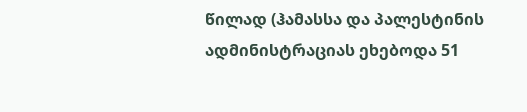წილად (ჰამასსა და პალესტინის ადმინისტრაციას ეხებოდა 51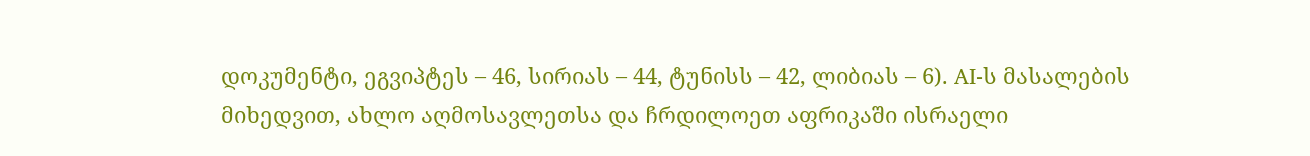დოკუმენტი, ეგვიპტეს – 46, სირიას – 44, ტუნისს – 42, ლიბიას – 6). AI-ს მასალების მიხედვით, ახლო აღმოსავლეთსა და ჩრდილოეთ აფრიკაში ისრაელი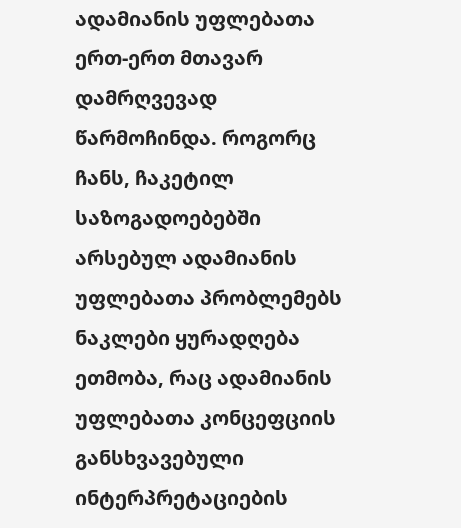ადამიანის უფლებათა ერთ-ერთ მთავარ დამრღვევად წარმოჩინდა. როგორც ჩანს, ჩაკეტილ საზოგადოებებში არსებულ ადამიანის უფლებათა პრობლემებს ნაკლები ყურადღება ეთმობა, რაც ადამიანის უფლებათა კონცეფციის განსხვავებული ინტერპრეტაციების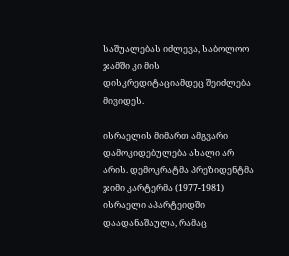საშუალებას იძლევა, საბოლოო ჯამში კი მის დისკრედიტაციამდეც შეიძლება მივიდეს.

ისრაელის მიმართ ამგვარი დამოკიდებულება ახალი არ არის. დემოკრატმა პრეზიდენტმა ჯიმი კარტერმა (1977-1981) ისრაელი აპარტეიდში დაადანაშაულა, რამაც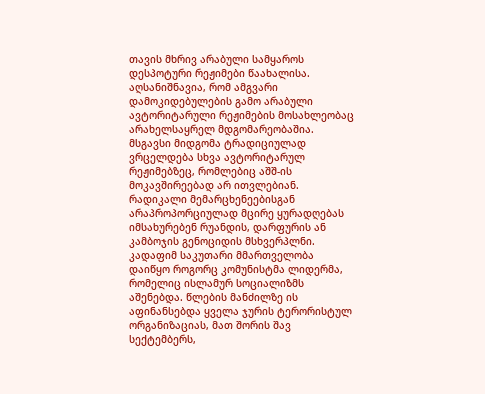თავის მხრივ არაბული სამყაროს დესპოტური რეჟიმები წაახალისა. აღსანიშნავია, რომ ამგვარი დამოკიდებულების გამო არაბული ავტორიტარული რეჟიმების მოსახლეობაც არახელსაყრელ მდგომარეობაშია. მსგავსი მიდგომა ტრადიციულად ვრცელდება სხვა ავტორიტარულ რეჟიმებზეც, რომლებიც აშშ-ის მოკავშირეებად არ ითვლებიან. რადიკალი მემარცხენეებისგან არაპროპორციულად მცირე ყურადღებას იმსახურებენ რუანდის, დარფურის ან კამბოჯის გენოციდის მსხვერპლნი. კადაფიმ საკუთარი მმართველობა დაიწყო როგორც კომუნისტმა ლიდერმა, რომელიც ისლამურ სოციალიზმს აშენებდა. წლების მანძილზე ის აფინანსებდა ყველა ჯურის ტერორისტულ ორგანიზაციას, მათ შორის შავ სექტემბერს,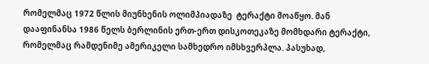რომელმაც 1972 წლის მიუნხენის ოლიმპიადაზე  ტერაქტი მოაწყო. მან დააფინანსა 1986 წელს ბერლინის ერთ-ერთ დისკოთეკაზე მომხდარი ტერაქტი, რომელმაც რამდენიმე ამერიკელი სამხედრო იმსხვერპლა. პასუხად,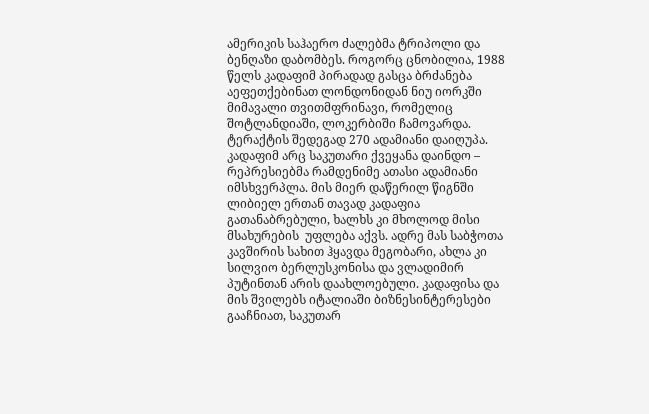ამერიკის საჰაერო ძალებმა ტრიპოლი და ბენღაზი დაბომბეს. როგორც ცნობილია, 1988 წელს კადაფიმ პირადად გასცა ბრძანება აეფეთქებინათ ლონდონიდან ნიუ იორკში მიმავალი თვითმფრინავი, რომელიც შოტლანდიაში, ლოკერბიში ჩამოვარდა. ტერაქტის შედეგად 270 ადამიანი დაიღუპა. კადაფიმ არც საკუთარი ქვეყანა დაინდო – რეპრესიებმა რამდენიმე ათასი ადამიანი იმსხვერპლა. მის მიერ დაწერილ წიგნში ლიბიელ ერთან თავად კადაფია გათანაბრებული, ხალხს კი მხოლოდ მისი მსახურების  უფლება აქვს. ადრე მას საბჭოთა კავშირის სახით ჰყავდა მეგობარი, ახლა კი სილვიო ბერლუსკონისა და ვლადიმირ პუტინთან არის დაახლოებული. კადაფისა და მის შვილებს იტალიაში ბიზნესინტერესები გააჩნიათ, საკუთარ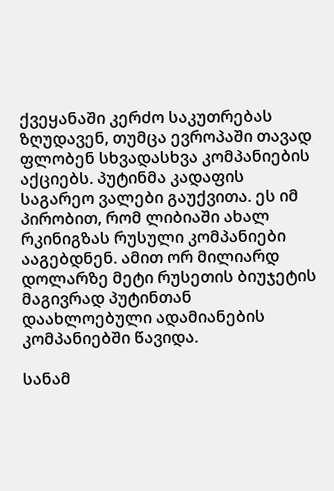ქვეყანაში კერძო საკუთრებას ზღუდავენ, თუმცა ევროპაში თავად ფლობენ სხვადასხვა კომპანიების აქციებს. პუტინმა კადაფის საგარეო ვალები გაუქვითა. ეს იმ პირობით, რომ ლიბიაში ახალ რკინიგზას რუსული კომპანიები ააგებდნენ. ამით ორ მილიარდ დოლარზე მეტი რუსეთის ბიუჯეტის მაგივრად პუტინთან დაახლოებული ადამიანების კომპანიებში წავიდა.

სანამ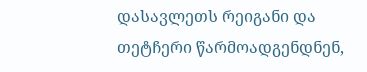დასავლეთს რეიგანი და თეტჩერი წარმოადგენდნენ,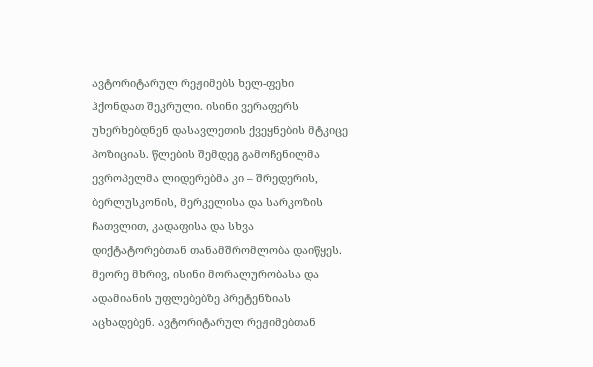ავტორიტარულ რეჟიმებს ხელ-ფეხი ჰქონდათ შეკრული. ისინი ვერაფერს უხერხებდნენ დასავლეთის ქვეყნების მტკიცე პოზიციას. წლების შემდეგ გამოჩენილმა ევროპელმა ლიდერებმა კი – შრედერის, ბერლუსკონის, მერკელისა და სარკოზის ჩათვლით, კადაფისა და სხვა დიქტატორებთან თანამშრომლობა დაიწყეს. მეორე მხრივ, ისინი მორალურობასა და ადამიანის უფლებებზე პრეტენზიას აცხადებენ. ავტორიტარულ რეჟიმებთან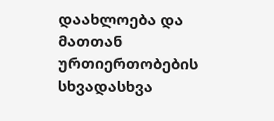დაახლოება და მათთან ურთიერთობების სხვადასხვა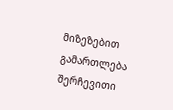მიზეზებით გამართლება შერჩევითი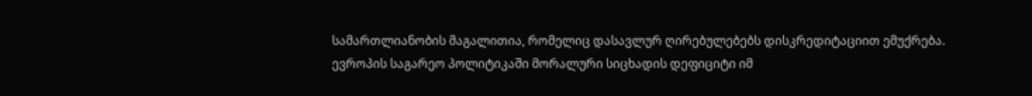სამართლიანობის მაგალითია, რომელიც დასავლურ ღირებულებებს დისკრედიტაციით ემუქრება. ევროპის საგარეო პოლიტიკაში მორალური სიცხადის დეფიციტი იმ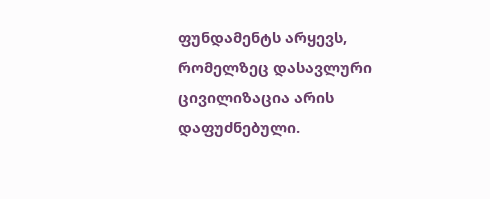ფუნდამენტს არყევს, რომელზეც დასავლური ცივილიზაცია არის დაფუძნებული.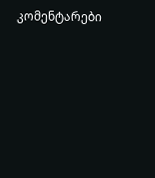კომენტარები